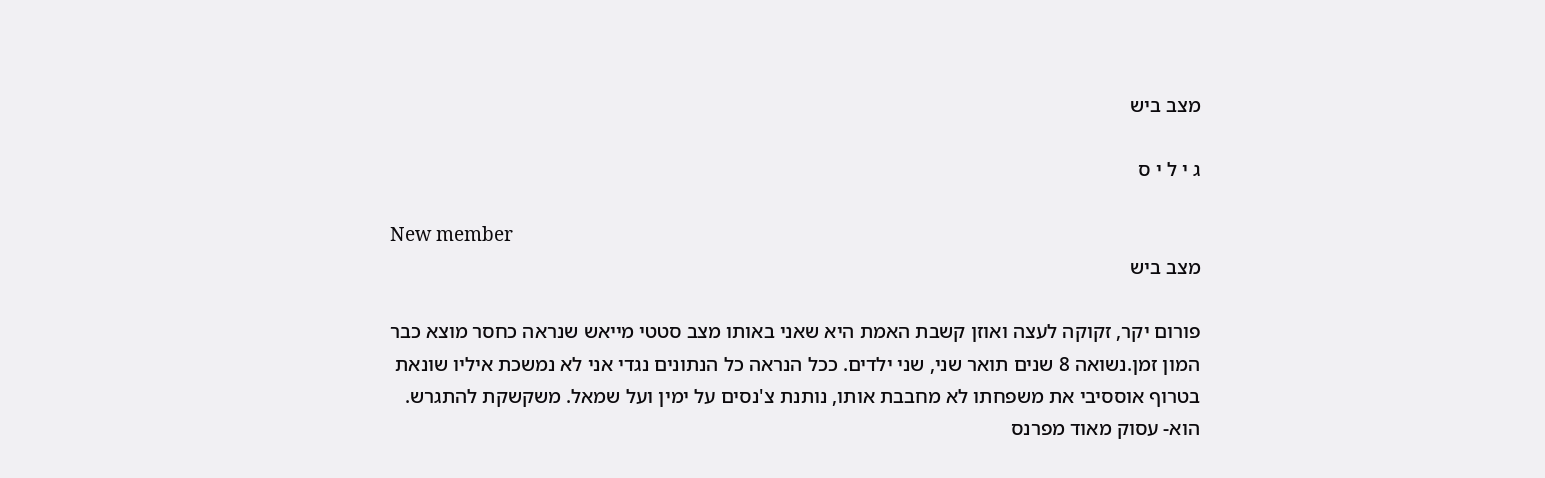מצב ביש

ג י ל י ס

New member
מצב ביש

פורום יקר, זקוקה לעצה ואוזן קשבת האמת היא שאני באותו מצב סטטי מייאש שנראה כחסר מוצא כבר המון זמן.נשואה 8 שנים תואר שני, שני ילדים. ככל הנראה כל הנתונים נגדי אני לא נמשכת איליו שונאת בטרוף אוססיבי את משפחתו לא מחבבת אותו, נותנת צ'נסים על ימין ועל שמאל. משקשקת להתגרש. הוא- עסוק מאוד מפרנס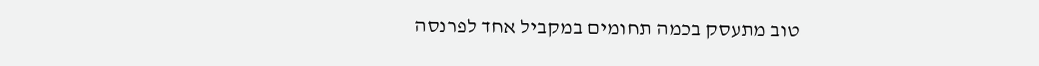טוב מתעסק בכמה תחומים במקביל אחד לפרנסה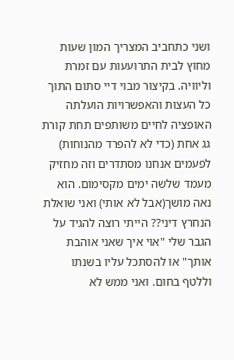ושני כתחביב המצריך המון שעות מחוץ לבית התרועעות עם זמרת וליוויה. בקיצור מבוי דיי סתום התוך כל העצות והאפשרויות הועלתה האופציה לחיים משותפים תחת קורת גג אחת (כדי לא להפרד מהנוחות) לפעמים אנחנו מסתדרים וזה מחזיק מעמד שלשה ימים מקסימום. הוא נאה מושך(אבל לא אותי) ואני שואלת הנחרץ דיני?? הייתי רוצה להגיד על הגבר שלי "אוי איך שאני אוהבת אותך" או להסתכל עליו בשנתו וללטף בחום. ואני ממש לא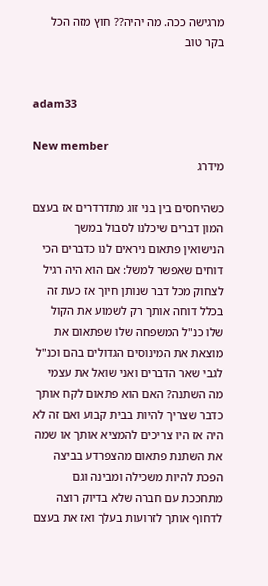מרגישה ככה. מה יהיה?? חוץ מזה הכל
בקר טוב


adam33

New member
מידרג

כשהיחסים בין בני זוג מתדרדרים אז בעצם המון דברים שיכלנו לסבול במשך הנישואין פתאום ניראים לנו כדברים הכי דוחים שאפשר למשל: אם הוא היה רגיל לצחוק מכל דבר שנותן חיוך אז כעת זה בכלל דוחה אותך רק לשמוע את הקול שלו כנ"ל המשפחה שלו שפתאום את מוצאת את המינוסים הגדולים בהם וכנ"ל לגבי שאר הדברים ואני שואל את עצמי מה השתנה? האם הוא פתאום לקח אותך כדבר שצריך להיות בבית קבוע ואם זה לא היה אז היו צריכים להמציא אותך או שמה את השתנת פתאום מהצפרדע בביצה הפכת להיות משכילה ומבינה וגם מתחככת עם חברה שלא בדיוק רוצה לדחוף אותך לזרועות בעלך ואז את בעצם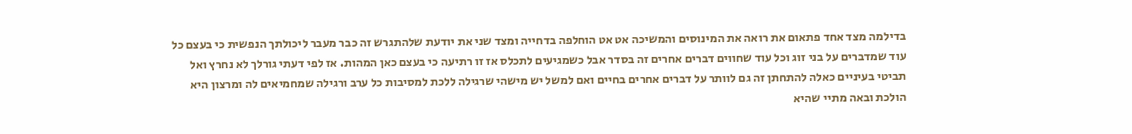בדילמה מצד אחד פתאום את רואה את המינוסים והמשיכה אט אט הוחלפה בדחייה ומצד שני את יודעת שלהתגרש זה כבר מעבר ליכולתך הנפשית כי בעצם כל עוד שמדברים על בני זוג וכל עוד שחווים דברים אחרים זה בסדר אבל כשמגיעים לתכלס אז זו רתיעה כי בעצם כאן המהות. אז לפי דעתי גורלך לא נחרץ ואל תביטי בעיניים כאלה להתחתן זה גם לוותר על דברים אחרים בחיים ואם למשל יש מישהי שרגילה ללכת למסיבות כל ערב ורגילה שמחמיאים לה ומרצון היא הולכת ובאה מתיי שהיא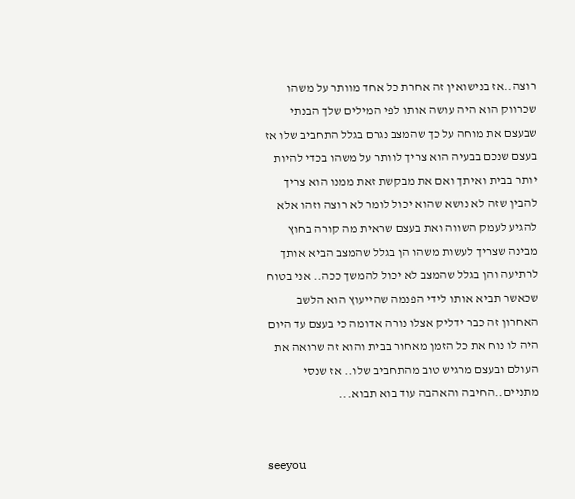רוצה..אז בנישואין זה אחרת כל אחד מוותר על משהו שכרווק הוא היה עושה אותו לפי המילים שלך הבנתי שבעצם את מוחה על כך שהמצב נגרם בגלל התחביב שלו אז בעצם שנכם בבעיה הוא צריך לוותר על משהו בכדי להיות יותר בבית ואיתך ואם את מבקשת זאת ממנו הוא צריך להבין שזה לא נושא שהוא יכול לומר לא רוצה וזהו אלא להגיע לעמק השווה ואת בעצם שראית מה קורה בחוץ מבינה שצריך לעשות משהו הן בגלל שהמצב הביא אותך לרתיעה והן בגלל שהמצב לא יכול להמשך ככה.. אני בטוח שכאשר תביא אותו לידי הפנמה שהייעוץ הוא הלשב האחרון זה כבר ידליק אצלו נורה אדומה כי בעצם עד היום היה לו נוח את כל הזמן מאחור בבית והוא זה שרואה את העולם ובעצם מרגיש טוב מהתחביב שלו.. אז שנסי מתניים..החיבה והאהבה עוד בוא תבוא...


seeyou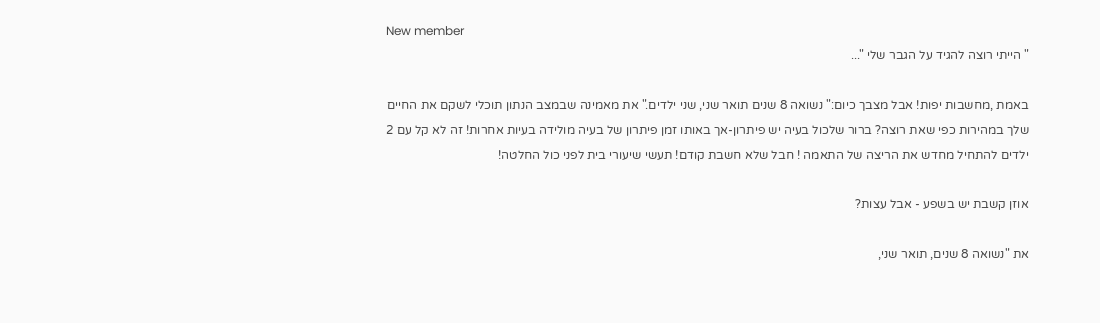New member
" הייתי רוצה להגיד על הגבר שלי "...

באמת ,מחשבות יפות! אבל מצבך כיום:" נשואה 8 שנים תואר שני, שני ילדים." את מאמינה שבמצב הנתון תוכלי לשקם את החיים שלך במהירות כפי שאת רוצה? ברור שלכול בעיה יש פיתרון-אך באותו זמן פיתרון של בעיה מולידה בעיות אחרות! זה לא קל עם 2 ילדים להתחיל מחדש את הריצה של התאמה ! חבל שלא חשבת קודם! תעשי שיעורי בית לפני כול החלטה!

אוזן קשבת יש בשפע - אבל עצות?

את "נשואה 8 שנים, תואר שני,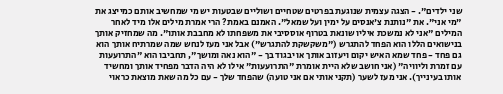שני ילדים". - הצגה עצמית שנוגעת בפרטים שטחיים ושוליים שבטעות יש מי שמחשיב אותם כמייצג את "מי אני". את "נותנת צ'אנסים על ימין ועל שמאל". האמנם באמת? הרי אמרת מילים אלו מיד לאחר המילים "אני לא נמשכת איליו שונאת בטרוף אוססיבי את משפחתו לא מחבבת אותו". מה שמחזיק אותך בנישואים הללו הוא הפחד להתגרש ("משקשקת להתגרש") אבל אני מעז לנחש שמה שמרתיח אותך הוא גם פחד - פחד שמא האיש יקום ויעזוב אותך או יבגוד בך - "הוא נאה ומושך", תחביבו הוא "התרועעות עם זמרת וליוויה" (אני חושב שלא היית אומרת "התרועעות" אילו לא היה הדבר מפחיד אותך ומחשיד אותו בעינייך). אני מעז לשער (תקני אותי אם אני טועה) שהפחד שלך - עם כל מה שאת מוצאת כראוי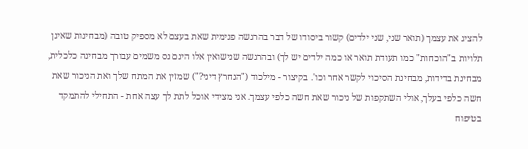להציג את עצמך (תואר שני, שני ילדים) קשור ביסודו של דבר בהרגשה פנימית שאת בעצם לא מספיק טובה (מבחינות שאינן תלויות ב"הוכחות" כמו תעודת תואר או כמה ילדים יש לך) ובהרגשה שנישואין אלו הינם נס משמים עבורך מבחינה כלכלית, מבחינת בדידות, מבחינת הסיכוי לקשר אחר וכו'. בקיצור - מילכוד ("הנחרץ דיני?") שמזין את המתח שלך ואת הניכור שאת חשה כלפי בעלך, אולי השתקפות של ניכור שאת חשה כלפי עצמך. אני מצידי אוכל לתת לך עצה אחת - התחילי להתמקד בטיפוח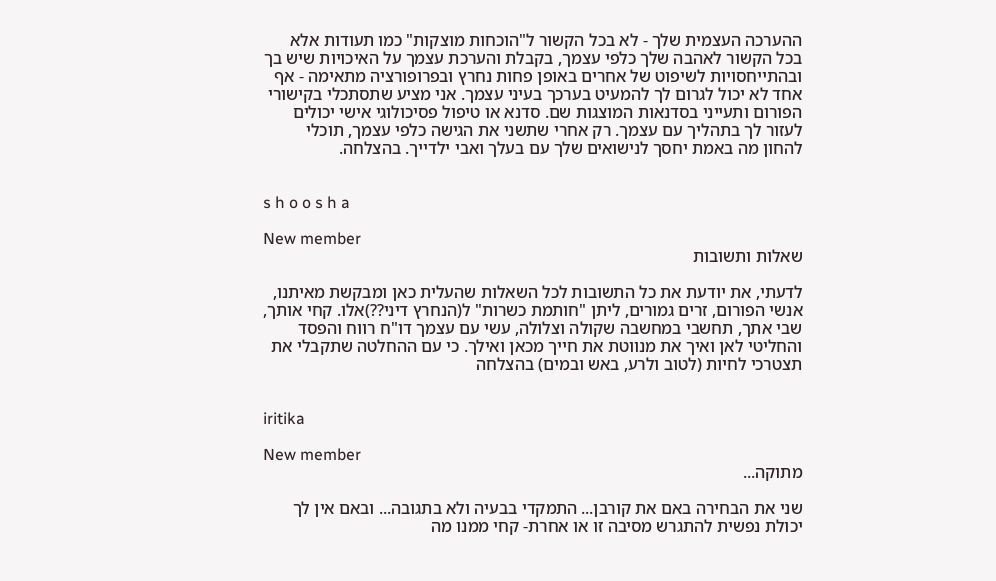ההערכה העצמית שלך - לא בכל הקשור ל"הוכחות מוצקות" כמו תעודות אלא בכל הקשור לאהבה שלך כלפי עצמך, בקבלת והערכת עצמך על האיכויות שיש בך ובהתייחסויות לשיפוט של אחרים באופן פחות נחרץ ובפרופורציה מתאימה - אף אחד לא יכול לגרום לך להמעיט בערכך בעיני עצמך. אני מציע שתסתכלי בקישורי הפורום ותעייני בסדנאות המוצגות שם. סדנא או טיפול פסיכולוגי אישי יכולים לעזור לך בתהליך עם עצמך. רק אחרי שתשני את הגישה כלפי עצמך, תוכלי להחון מה באמת יחסך לנישואים שלך עם בעלך ואבי ילדייך. בהצלחה.


s h o o s h a

New member
שאלות ותשובות

לדעתי, את יודעת את כל התשובות לכל השאלות שהעלית כאן ומבקשת מאיתנו, אנשי הפורום, זרים גמורים, ליתן "חותמת כשרות" ל(הנחרץ דיני??)אלו. קחי אותך, שבי אתך, תחשבי במחשבה שקולה וצלולה, עשי עם עצמך דו"ח רווח והפסד והחליטי לאן ואיך את מנווטת את חייך מכאן ואילך. כי עם ההחלטה שתקבלי את תצטרכי לחיות (לטוב ולרע, באש ובמים) בהצלחה


iritika

New member
מתוקה...

שני את הבחירה באם את קורבן... התמקדי בבעיה ולא בתגובה... ובאם אין לך יכולת נפשית להתגרש מסיבה זו או אחרת- קחי ממנו מה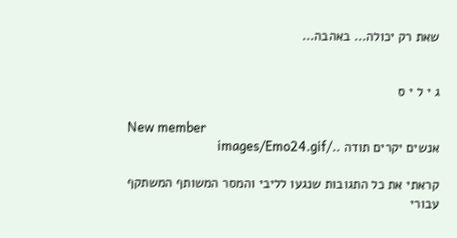שאת רק יכולה... באהבה...


ג י ל י ס

New member
אנשים יקרים תודה ../images/Emo24.gif

קראתי את כל התגובות שנגעו לליבי והמסר המשותף המשתקף עבורי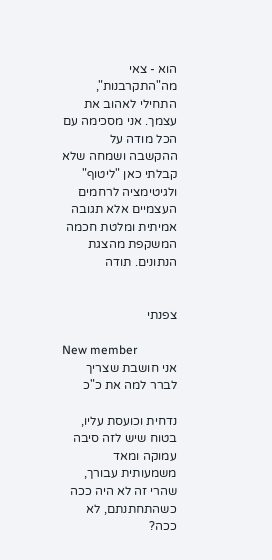הוא - צאי מה"התקרבנות", התחילי לאהוב את עצמך. אני מסכימה עם הכל מודה על ההקשבה ושמחה שלא קבלתי כאן "ליטוף" ולגיטימציה לרחמים העצמיים אלא תגובה אמיתית ומלטת חכמה המשקפת מהצגת הנתונים. תודה


צפנתי

New member
אני חושבת שצריך לברר למה את כ"כ

נדחית וכועסת עליו, בטוח שיש לזה סיבה עמוקה ומאד משמעותית עבורך, שהרי זה לא היה ככה כשהתחתנתם, לא ככה?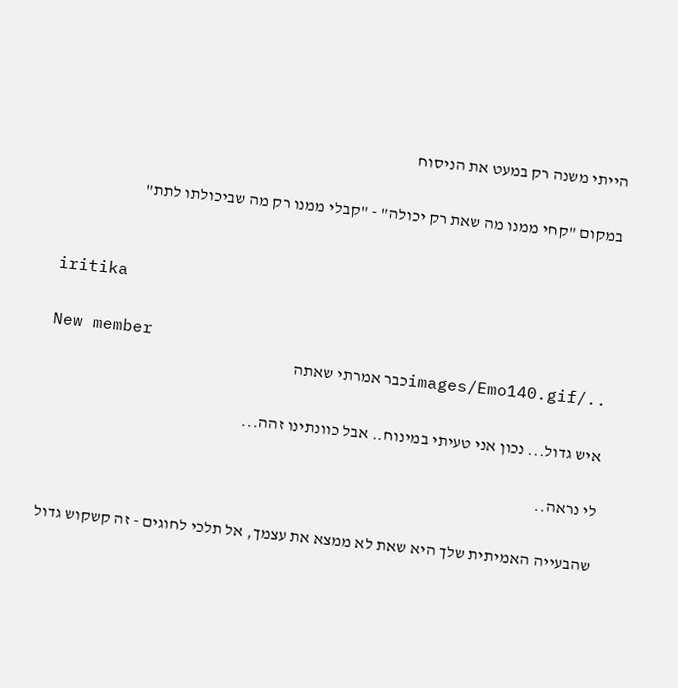הייתי משנה רק במעט את הניסוח

במקום "קחי ממנו מה שאת רק יכולה" - "קבלי ממנו רק מה שביכולתו לתת"


iritika

New member
../images/Emo140.gifכבר אמרתי שאתה

איש גדול... נכון אני טעיתי במינוח.. אבל כוונתינו זהה...

לי נראה..

שהבעייה האמיתית שלך היא שאת לא ממצא את עצמך, אל תלכי לחוגים - זה קשקוש גדול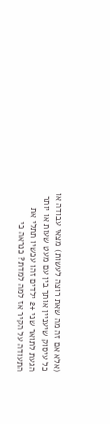(אלא אם זה מה שאת רוצה לעשות) מצאי עבודה או כל עיסוק שיעניין אותך בין עם מעט שעות או יותר הגעת לתואר שני +2 ילדים זהו עכשיו תתלי את התעודה על הקיר אז למה למדת? כנראה כי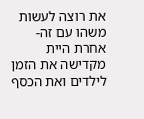את רוצה לעשות משהו עם זה- אחרת היית מקדישה את הזמן לילדים ואת הכסף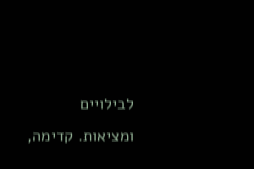לבילויים ומציאות. קדימה,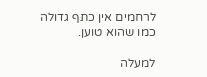לרחמים אין כתף גדולה כמו שהוא טוען.

למעלה